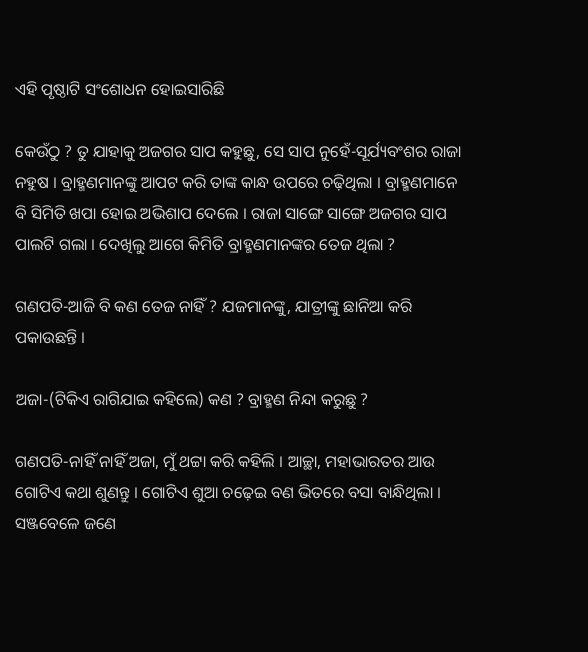ଏହି ପୃଷ୍ଠାଟି ସଂଶୋଧନ ହୋଇସାରିଛି

କେଉଁଠୁ ? ତୁ ଯାହାକୁ ଅଜଗର ସାପ କହୁଛୁ, ସେ ସାପ ନୁହେଁ-ସୂର୍ଯ୍ୟବଂଶର ରାଜା ନହୁଷ । ବ୍ରାହ୍ମଣମାନଙ୍କୁ ଆପଟ କରି ତାଙ୍କ କାନ୍ଧ ଉପରେ ଚଢ଼ିଥିଲା । ବ୍ରାହ୍ମଣମାନେ ବି ସିମିତି ଖପା ହୋଇ ଅଭିଶାପ ଦେଲେ । ରାଜା ସାଙ୍ଗେ ସାଙ୍ଗେ ଅଜଗର ସାପ ପାଲଟି ଗଲା । ଦେଖିଲୁ ଆଗେ କିମିତି ବ୍ରାହ୍ମଣମାନଙ୍କର ତେଜ ଥିଲା ?

ଗଣପତି-ଆଜି ବି କଣ ତେଜ ନାହିଁ ? ଯଜମାନଙ୍କୁ, ଯାତ୍ରୀଙ୍କୁ ଛାନିଆ କରି ପକାଉଛନ୍ତି ।

ଅଜା-(ଟିକିଏ ରାଗିଯାଇ କହିଲେ) କଣ ? ବ୍ରାହ୍ମଣ ନିନ୍ଦା କରୁଛୁ ?

ଗଣପତି-ନାହିଁ ନାହିଁ ଅଜା, ମୁଁ ଥଟ୍ଟା କରି କହିଲି । ଆଚ୍ଛା, ମହାଭାରତର ଆଉ ଗୋଟିଏ କଥା ଶୁଣନ୍ତୁ । ଗୋଟିଏ ଶୁଆ ଚଢ଼େଇ ବଣ ଭିତରେ ବସା ବାନ୍ଧିଥିଲା । ସଞ୍ଜବେଳେ ଜଣେ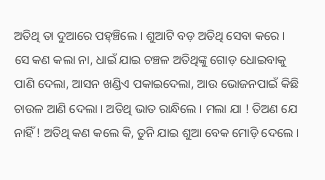ଅତିଥି ତା ଦୁଆରେ ପହ୍ଞ୍ଚିଲେ । ଶୁଆଟି ବଡ଼ ଅତିଥି ସେବା କରେ । ସେ କଣ କଲା ନା, ଧାଇଁ ଯାଇ ଚଞ୍ଚଳ ଅତିଥିଙ୍କୁ ଗୋଡ଼ ଧୋଇବାକୁ ପାଣି ଦେଲା, ଆସନ ଖଣ୍ଡିଏ ପକାଇଦେଲା, ଆଉ ଭୋଜନପାଇଁ କିଛି ଚାଉଳ ଆଣି ଦେଲା । ଅତିଥି ଭାତ ରାନ୍ଧିଲେ । ମଲା ଯା ! ତିଅଣ ଯେ ନାହିଁ ! ଅତିଥି କଣ କଲେ କି, ତୁନି ଯାଇ ଶୁଆ ବେକ ମୋଡ଼ି ଦେଲେ ।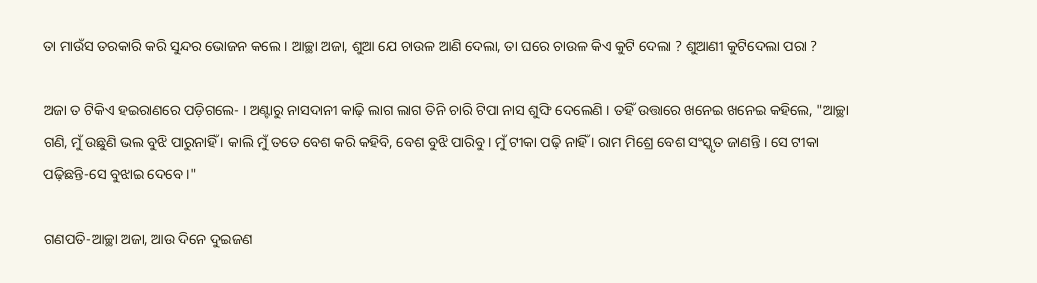ତା ମାଉଁସ ତରକାରି କରି ସୁନ୍ଦର ଭୋଜନ କଲେ । ଆଚ୍ଛା ଅଜା, ଶୁଆ ଯେ ଚାଉଳ ଆଣି ଦେଲା, ତା ଘରେ ଚାଉଳ କିଏ କୁଟି ଦେଲା ? ଶୁଆଣୀ କୁଟିଦେଲା ପରା ?

ଅଜା ତ ଟିକିଏ ହଇରାଣରେ ପଡ଼ିଗଲେ- । ଅଣ୍ଟାରୁ ନାସଦାନୀ କାଢ଼ି ଲାଗ ଲାଗ ତିନି ଚାରି ଟିପା ନାସ ଶୁଙ୍ଘି ଦେଲେଣି । ତହିଁ ଉତ୍ତାରେ ଖନେଇ ଖନେଇ କହିଲେ, "ଆଚ୍ଛା ଗଣି, ମୁଁ ଉଛୁଣି ଭଲ ବୁଝି ପାରୁନାହିଁ । କାଲି ମୁଁ ତତେ ବେଶ କରି କହିବି, ବେଶ ବୁଝି ପାରିବୁ । ମୁଁ ଟୀକା ପଢ଼ି ନାହିଁ । ରାମ ମିଶ୍ରେ ବେଶ ସଂସ୍କୃତ ଜାଣନ୍ତି । ସେ ଟୀକା ପଢ଼ିଛନ୍ତି-ସେ ବୁଝାଇ ଦେବେ ।"

ଗଣପତି-ଆଚ୍ଛା ଅଜା, ଆଉ ଦିନେ ଦୁଇଜଣ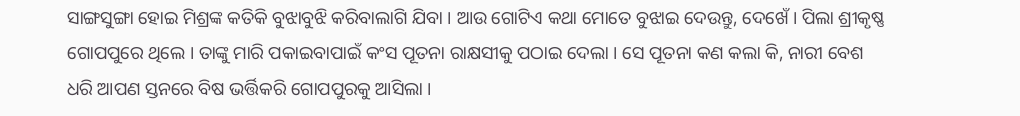ସାଙ୍ଗସୁଙ୍ଗା ହୋଇ ମିଶ୍ରଙ୍କ କତିକି ବୁଝାବୁଝି କରିବାଲାଗି ଯିବା । ଆଉ ଗୋଟିଏ କଥା ମୋତେ ବୁଝାଇ ଦେଉନ୍ତୁ, ଦେଖେଁ । ପିଲା ଶ୍ରୀକୃଷ୍ଣ ଗୋପପୁରେ ଥିଲେ । ତାଙ୍କୁ ମାରି ପକାଇବାପାଇଁ କଂସ ପୂତନା ରାକ୍ଷସୀକୁ ପଠାଇ ଦେଲା । ସେ ପୂତନା କଣ କଲା କି, ନାରୀ ବେଶ ଧରି ଆପଣ ସ୍ତନରେ ବିଷ ଭର୍ତ୍ତିକରି ଗୋପପୁରକୁ ଆସିଲା ।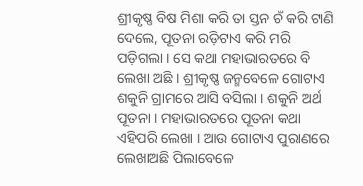ଶ୍ରୀକୃଷ୍ଣ ବିଷ ମିଶା କରି ତା ସ୍ତନ ଚଁ କରି ଟାଣି ଦେଲେ, ପୂତନା ରଡ଼ିଟାଏ କରି ମରି ପଡ଼ିଗଲା । ସେ କଥା ମହାଭାରତରେ ବି ଲେଖା ଅଛି । ଶ୍ରୀକୃଷ୍ଣ ଜନ୍ମବେଳେ ଗୋଟାଏ ଶକୁନି ଗ୍ରାମରେ ଆସି ବସିଲା । ଶକୁନି ଅର୍ଥ ପୂତନା । ମହାଭାରତରେ ପୂତନା କଥା ଏହିପରି ଲେଖା । ଆଉ ଗୋଟାଏ ପୁରାଣରେ ଲେଖାଅଛି ପିଲାବେଳେ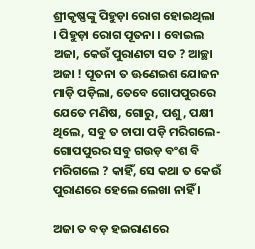ଶ୍ରୀକୃଷ୍ଣଙ୍କୁ ପିହୁଡ଼ା ରୋଗ ହୋଇଥିଲା । ପିହୁଡ଼ା ରୋଗ ପୂତନା । ବୋଇଲ ଅଜା, କେଉଁ ପୁରାଣଟା ସତ ? ଆଚ୍ଛା ଅଜା ! ପୂତନା ତ ଊଣେଇଶ ଯୋଜନ ମାଡ଼ି ପଡ଼ିଲା, ତେବେ ଗୋପପୁରରେ ଯେତେ ମଣିଷ, ଗୋରୁ, ପଶୁ, ପକ୍ଷୀ ଥିଲେ, ସବୁ ତ ଚାପା ପଡ଼ି ମରିଗଲେ-ଗୋପପୁରର ସବୁ ଗଉଡ଼ ବଂଶ ବି ମରିଗଲେ ? କାହିଁ, ସେ କଥା ତ କେଉଁ ପୁରାଣରେ ହେଲେ ଲେଖା ନାହିଁ ।

ଅଜା ତ ବଡ଼ ହଇରାଣରେ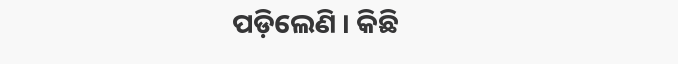ପଡ଼ିଲେଣି । କିଛି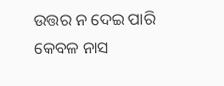ଉତ୍ତର ନ ଦେଇ ପାରି କେବଳ ନାସ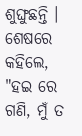ଶୁଙ୍ଘୁଛନ୍ତି । ଶେଷରେ କହିଲେ, "ହଇ ରେ ଗଣି, ମୁଁ ତ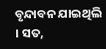ବୃନ୍ଦାବନ ଯାଇଥିଲି । ସତ,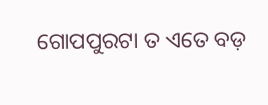ଗୋପପୁରଟା ତ ଏତେ ବଡ଼